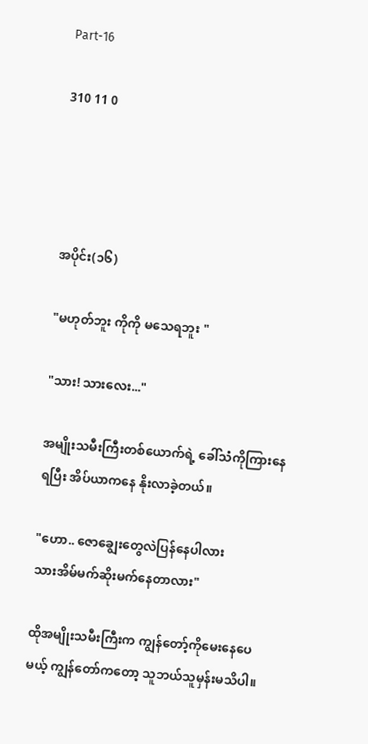Part-16

310 11 0




အပိုင်း(၁၆)

"မဟုတ်ဘူး ကိုကို မသေရဘူး "

"သား! သားလေး..."

အမျိုးသမီးကြီးတစ်ယောက်ရဲ့ ခေါ်သံကိုကြားနေရပြီး အိပ်ယာကနေ နိုးလာခဲ့တယ်။

"ဟော.. ဇောချွေးတွေလဲပြန်နေပါလား
သားအိမ်မက်ဆိုးမက်နေတာလား"

ထိုအမျိုးသမီးကြီးက ကျွန်တော့်ကိုမေးနေပေ
မယ့် ကျွန်တော်ကတော့ သူဘယ်သူမှန်းမသိပါ။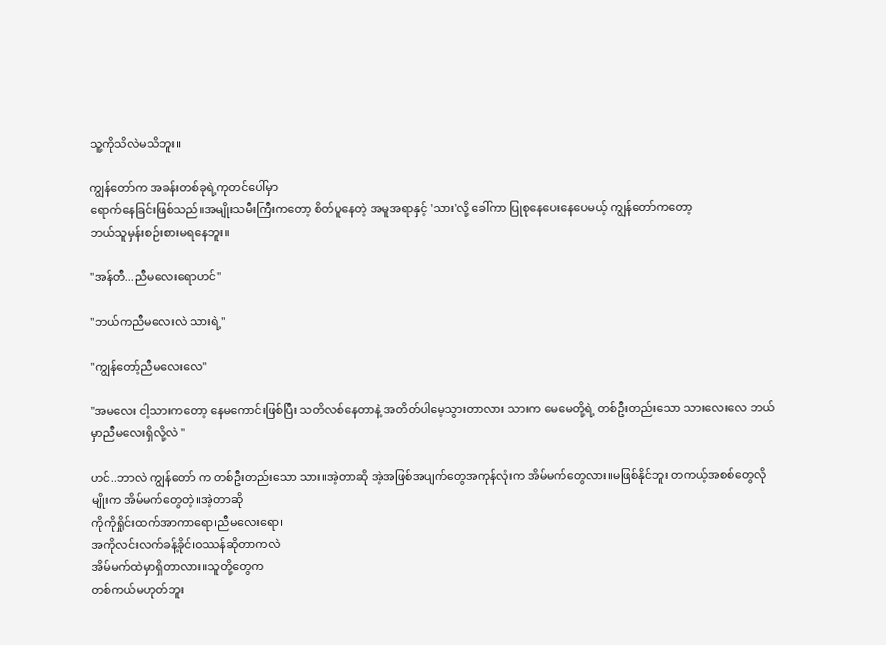သူ့ကိုသိလဲမသိဘူး။

ကျွန်တော်က အခန်းတစ်ခုရဲ့ကုတင်ပေါ်မှာ
ရောက်နေခြင်းဖြစ်သည်။အမျိုးသမီးကြီးကတော့ စိတ်ပူနေတဲ့ အမူအရာနှင့် 'သား'လို့ ခေါ်ကာ ပြုစုနေပေးနေပေမယ့် ကျွန်တော်ကတော့
ဘယ်သူမှန်းစဉ်းစားမရနေဘူး။

"အန်တီ...ညီမလေးရောဟင်"

"ဘယ်ကညီမလေးလဲ သားရဲ့"

"ကျွန်တော့်ညီမလေးလေ"

"အမလေး ငါ့သားကတော့ နေမကောင်းဖြစ်ပြီး သတိလစ်နေတာနဲ့ အတိတ်ပါမေ့သွားတာလား သားက မေမေတို့ရဲ့ တစ်ဦးတည်းသော သားလေးလေ ဘယ်မှာညီမလေးရှိလို့လဲ "

ဟင်..ဘာလဲ ကျွန်တော် က တစ်ဦးတည်းသော သား။အဲ့တာဆို အဲ့အဖြစ်အပျက်တွေအကုန်လုံးက အိမ်မက်တွေလား။မဖြစ်နိုင်ဘူး တကယ့်အစစ်တွေလိုမျိုးက အိမ်မက်တွေတဲ့။အဲ့တာဆို
ကိုကိုရှိုင်းထက်အာကာရော၊ညီမလေးရော၊
အကိုလင်းလက်ခန့်ခိုင်၊ဝဿန်ဆိုတာကလဲ
အိမ်မက်ထဲမှာရှိတာလား။သူတို့တွေက
တစ်ကယ်မဟုတ်ဘူး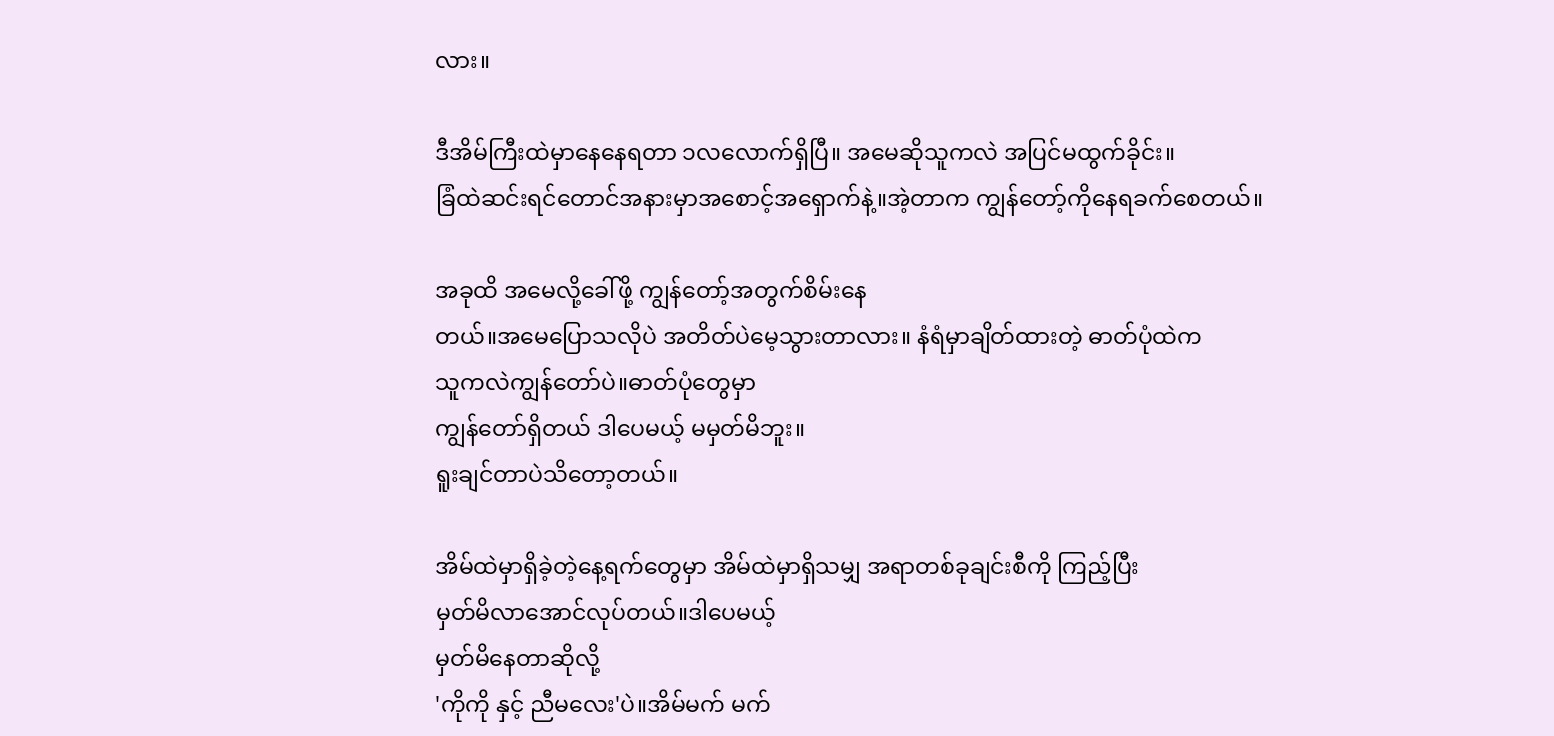လား။

ဒီအိမ်ကြီးထဲမှာနေနေရတာ ၁လလောက်ရှိပြီ။ အမေဆိုသူကလဲ အပြင်မထွက်ခိုင်း။
ခြံထဲဆင်းရင်တောင်အနားမှာအစောင့်အရှောက်နဲ့။အဲ့တာက ကျွန်တော့်ကိုနေရခက်စေတယ်။

အခုထိ အမေလို့ခေါ်ဖို့ ကျွန်တော့်အတွက်စိမ်းနေ
တယ်။အမေပြောသလိုပဲ အတိတ်ပဲမေ့သွားတာလား။ နံရံမှာချိတ်ထားတဲ့ ဓာတ်ပုံထဲက
သူကလဲကျွန်တော်ပဲ။ဓာတ်ပုံတွေမှာ
ကျွန်တော်ရှိတယ် ဒါပေမယ့် မမှတ်မိဘူး။
ရူးချင်တာပဲသိတော့တယ်။

အိမ်ထဲမှာရှိခဲ့တဲ့နေ့ရက်တွေမှာ အိမ်ထဲမှာရှိသမျှ အရာတစ်ခုချင်းစီကို ကြည့်ပြီး
မှတ်မိလာအောင်လုပ်တယ်။ဒါပေမယ့်
မှတ်မိနေတာဆိုလို့
'ကိုကို နှင့် ညီမလေး'ပဲ။အိမ်မက် မက်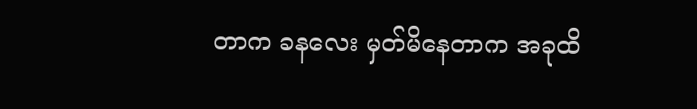တာက ခနလေး မှတ်မိနေတာက အခုထိ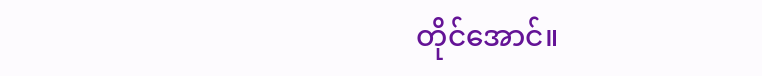တိုင်အောင်။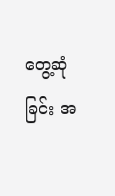တွေ့ဆုံခြင်း အ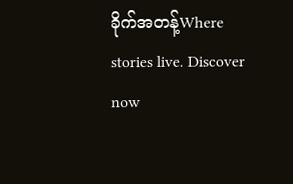ခိုက်အတန့်Where stories live. Discover now